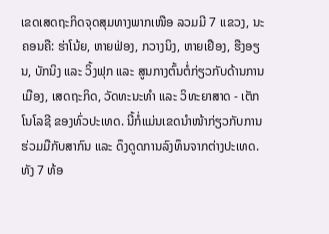ເຂດເສດຖະກິດຈຸດສຸມທາງພາກເໜືອ ລວມມີ 7 ແຂວງ, ນະຄອນຄື: ຮ່າໂນ້ຍ, ຫາຍຟ່ອງ, ກວາງນິງ, ຫາຍເຢືອງ, ຮືງອຽນ, ບັກນິງ ແລະ ວິ້ງຟຸກ ແລະ ສູນກາງຕົ້ນຕໍ່ກ່ຽວກັບດ້ານການເມືອງ, ເສດຖະກິດ, ວັດທະນະທຳ ແລະ ວິທະຍາສາດ - ເຕັກໂນໂລຊີ ຂອງທົ່ວປະເທດ. ນີ້ກໍ່ແມ່ນເຂດນຳໜ້າກ່ຽວກັບການຮ່ວມມືກັບສາກົນ ແລະ ດຶງດູດການລົງທຶນຈາກຕ່າງປະເທດ. ທັງ 7 ທ້ອ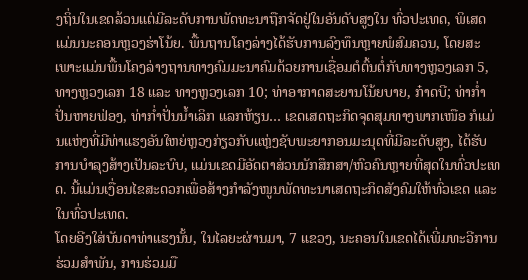ງຖິ່ນໃນເຂດລ້ວນແຕ່ມີລະດັບການພັດທະນາຖືກຈັດຢູ່ໃນອັນດັບສູງໃນ ທົ່ວປະເທດ, ພິເສດແມ່ນນະຄອນຫຼວງຮ່າໂນ້ຍ. ພື້ນຖານໂຄງລ່າງໄດ້ຮັບການລົງທຶນຫຼາຍພໍສົມຄວນ, ໂດຍສະເພາະແມ່ນພື້ນໂຄງລ່າງຖານທາງຄົມມະນາຄົມດ້ວຍການເຊື່ອມຕໍຕົ້ນຕໍ່ກັບທາງຫຼວງເລກ 5, ທາງຫຼວງເລກ 18 ແລະ ທາງຫຼວງເລກ 10; ທ່າອາກາດສະຍານໂນ້ຍບາຍ, ກ໋າດບີ; ທ່າກ່ຳປັ່ນຫາຍຟ່ອງ, ທ່າກ່ຳປັ່ນນ້ຳເລິກ ແລກຫ້ຽນ… ເຂດເສດຖະກິດຈຸດສຸມທາງພາກເໜືອ ກໍແມ່ນແຫ່ງທີ່ມີທ່າແຮງອັນໃຫຍ່ຫຼວງກ່ຽວກັບແຫຼ່ງຊັບພະຍາກອນມະນຸດທີ່ມີລະດັບສູງ, ໄດ້ຮັບການບຳລຸງສ້າງເປັນລະບົບ, ແມ່ນເຂດມີອັດຕາສ່ວນນັກສຶກສາ/ຫົວຄົນຫຼາຍທີ່ສຸດໃນທົ່ວປະເທດ. ນີ້ແມ່ນເງື່ອນໄຂສະດວກເພື່ອສ້າງກຳລັງໜູນພັດທະນາເສດຖະກິດສັງຄົມໃຫ້ທົ່ວເຂດ ແລະ ໃນທົ່ວປະເທດ.
ໂດຍອີງໃສ່ບັນດາທ່າແຮງນັ້ນ, ໃນໄລຍະຜ່ານມາ, 7 ແຂວງ, ນະຄອນໃນເຂດໄດ້ເພີ່ມທະວີການຮ່ວມສຳພັນ, ການຮ່ວມມື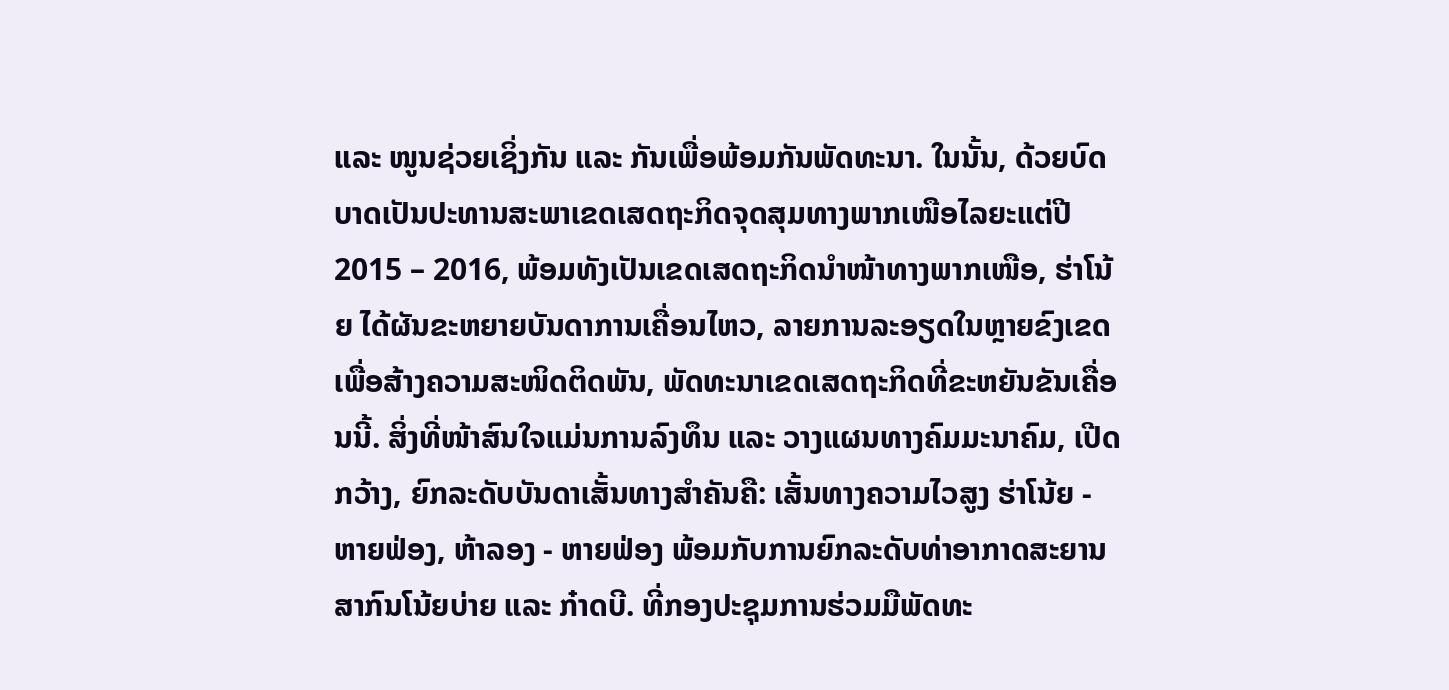ແລະ ໜູນຊ່ວຍເຊິ່ງກັນ ແລະ ກັນເພື່ອພ້ອມກັນພັດທະນາ. ໃນນັ້ນ, ດ້ວຍບົດບາດເປັນປະທານສະພາເຂດເສດຖະກິດຈຸດສຸມທາງພາກເໜືອໄລຍະແຕ່ປີ 2015 – 2016, ພ້ອມທັງເປັນເຂດເສດຖະກິດນຳໜ້າທາງພາກເໜືອ, ຮ່າໂນ້ຍ ໄດ້ຜັນຂະຫຍາຍບັນດາການເຄື່ອນໄຫວ, ລາຍການລະອຽດໃນຫຼາຍຂົງເຂດເພື່ອສ້າງຄວາມສະໜິດຕິດພັນ, ພັດທະນາເຂດເສດຖະກິດທີ່ຂະຫຍັນຂັນເຄື່ອນນີ້. ສິ່ງທີ່ໜ້າສົນໃຈແມ່ນການລົງທຶນ ແລະ ວາງແຜນທາງຄົມມະນາຄົມ, ເປີດກວ້າງ, ຍົກລະດັບບັນດາເສັ້ນທາງສຳຄັນຄື: ເສັ້ນທາງຄວາມໄວສູງ ຮ່າໂນ້ຍ - ຫາຍຟ່ອງ, ຫ້າລອງ - ຫາຍຟ່ອງ ພ້ອມກັບການຍົກລະດັບທ່າອາກາດສະຍານສາກົນໂນ້ຍບ່າຍ ແລະ ກ໋າດບີ. ທີ່ກອງປະຊຸມການຮ່ວມມືພັດທະ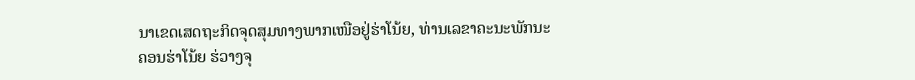ນາເຂດເສດຖະກິດຈຸດສຸມທາງພາກເໜືອຢູ່ຮ່າໂນ້ຍ, ທ່ານເລຂາຄະນະພັກນະຄອນຮ່າໂນ້ຍ ຮ່ວາງຈຸ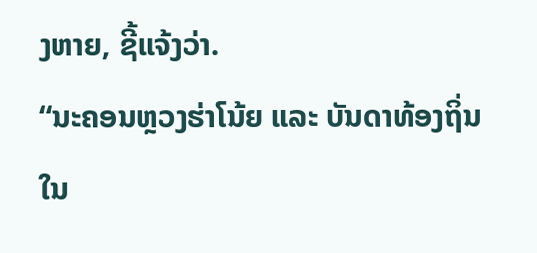ງຫາຍ, ຊີ້ແຈ້ງວ່າ.
“ນະຄອນຫຼວງຮ່າໂນ້ຍ ແລະ ບັນດາທ້ອງຖິ່ນໃນ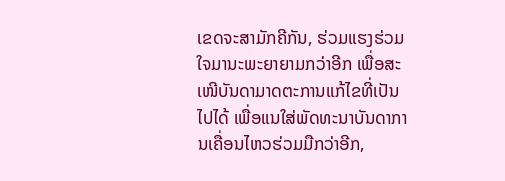ເຂດຈະສາມັກຄີກັນ, ຮ່ວມແຮງຮ່ວມໃຈມານະພະຍາຍາມກວ່າອີກ ເພື່ອສະເໜີບັນດາມາດຕະການແກ້ໄຂທີ່ເປັນໄປໄດ້ ເພື່ອແນໃສ່ພັດທະນາບັນດາການເຄື່ອນໄຫວຮ່ວມມືກວ່າອີກ,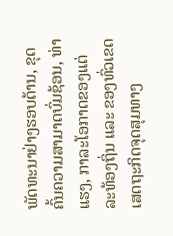ພັດທະນາຢ່າງຮອບດ້ານ, ຂຸດຄົ້ນຄວາມສາມາດບົ່ມຊ້ອນ, ທ່າແຮງ, ກາລະໂອກາດຂອງແຕ່ລະທ້ອງຖິ່ນ ແລະ ຂອງທົ່ວເຂດເສດຖະກິດຈຸດສຸມທາງ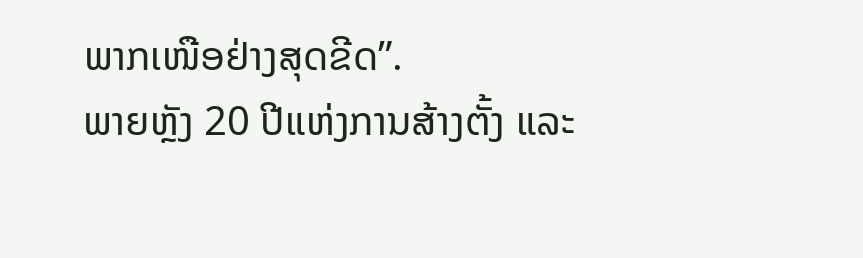ພາກເໜືອຢ່າງສຸດຂີດ”.
ພາຍຫຼັງ 20 ປີແຫ່ງການສ້າງຕັ້ງ ແລະ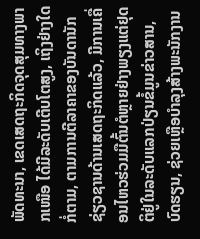ພັດທະນາ, ເຂດເສດຖະກິດຈຸດສຸມທາງພາກເໜືອ ໄດ້ມີລະດັບເຕີບໂຕສູງ, ເຖິງຢ່າງໃດກໍ່ຕາມ, ຕາມການຕີລາຄາຂອງບັນດານັກຊ່ຽວຊານດ້ານເສດຖະກິດແລ້ວ, ມີການເຄື່ອນໄຫວຮ່ວມມືຕົ້ນຕໍຫຼາຍຢ່າງພຽງແຕ່ຢຸດຕິຢູ່ໃນລະດັບແລກປ່ຽນຂໍ້ມູນຂ່າວສານ, ບົດຮຽນ, ຊ່ວຍເຫຼືອບຳລຸງສ້າງພະນັກງານ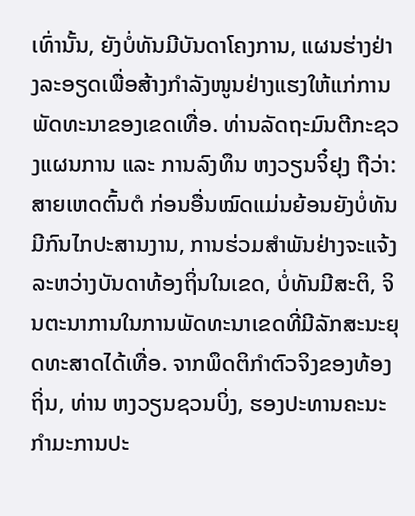ເທົ່ານັ້ນ, ຍັງບໍ່ທັນມີບັນດາໂຄງການ, ແຜນຮ່າງຢ່າງລະອຽດເພື່ອສ້າງກຳລັງໜູນຢ່າງແຮງໃຫ້ແກ່ການພັດທະນາຂອງເຂດເທື່ອ. ທ່ານລັດຖະມົນຕີກະຊວງແຜນການ ແລະ ການລົງທຶນ ຫງວຽນຈິ໋ຢຸງ ຖືວ່າ: ສາຍເຫດຕົ້ນຕໍ ກ່ອນອື່ນໝົດແມ່ນຍ້ອນຍັງບໍ່ທັນມີກົນໄກປະສານງານ, ການຮ່ວມສຳພັນຢ່າງຈະແຈ້ງລະຫວ່າງບັນດາທ້ອງຖິ່ນໃນເຂດ, ບໍ່ທັນມີສະຕິ, ຈິນຕະນາການໃນການພັດທະນາເຂດທີ່ມີລັກສະນະຍຸດທະສາດໄດ້ເທື່ອ. ຈາກພຶດຕິກຳຕົວຈິງຂອງທ້ອງຖິ່ນ, ທ່ານ ຫງວຽນຊວນບິ່ງ, ຮອງປະທານຄະນະກຳມະການປະ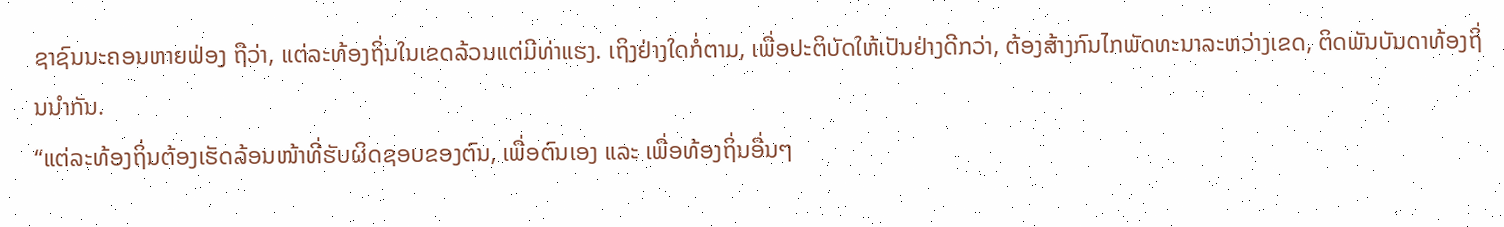ຊາຊົນນະຄອນຫາຍຟ່ອງ ຖືວ່າ, ແຕ່ລະທ້ອງຖິ່ນໃນເຂດລ້ວນແຕ່ມີທ່າແຮງ. ເຖິງຢ່າງໃດກໍ່ຕາມ, ເພື່ອປະຕິບັດໃຫ້ເປັນຢ່າງດີກວ່າ, ຕ້ອງສ້າງກົນໄກພັດທະນາລະຫວ່າງເຂດ, ຕິດພັນບັນດາທ້ອງຖິ່ນນຳກັນ.
“ແຕ່ລະທ້ອງຖິ່ນຕ້ອງເຮັດລ້ອນໜ້າທີ່ຮັບຜິດຊອບຂອງຕົນ, ເພື່ອຕົນເອງ ແລະ ເພື່ອທ້ອງຖິ່ນອື່ນໆ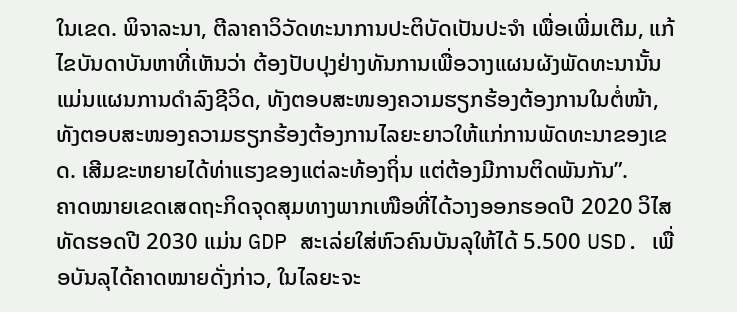ໃນເຂດ. ພິຈາລະນາ, ຕີລາຄາວິວັດທະນາການປະຕິບັດເປັນປະຈຳ ເພື່ອເພີ່ມເຕີມ, ແກ້ໄຂບັນດາບັນຫາທີ່ເຫັນວ່າ ຕ້ອງປັບປຸງຢ່າງທັນການເພື່ອວາງແຜນຜັງພັດທະນານັ້ນແມ່ນແຜນການດຳລົງຊີວິດ, ທັງຕອບສະໜອງຄວາມຮຽກຮ້ອງຕ້ອງການໃນຕໍ່ໜ້າ, ທັງຕອບສະໜອງຄວາມຮຽກຮ້ອງຕ້ອງການໄລຍະຍາວໃຫ້ແກ່ການພັດທະນາຂອງເຂດ. ເສີມຂະຫຍາຍໄດ້ທ່າແຮງຂອງແຕ່ລະທ້ອງຖິ່ນ ແຕ່ຕ້ອງມີການຕິດພັນກັນ”.
ຄາດໝາຍເຂດເສດຖະກິດຈຸດສຸມທາງພາກເໜືອທີ່ໄດ້ວາງອອກຮອດປີ 2020 ວິໄສທັດຮອດປີ 2030 ແມ່ນ GDP ສະເລ່ຍໃສ່ຫົວຄົນບັນລຸໃຫ້ໄດ້ 5.500 USD. ເພື່ອບັນລຸໄດ້ຄາດໝາຍດັ່ງກ່າວ, ໃນໄລຍະຈະ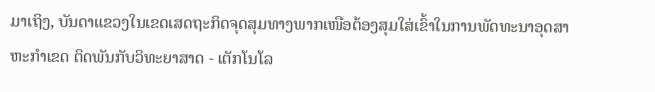ມາເຖິງ, ບັນດາແຂວງໃນເຂດເສດຖະກິດຈຸດສຸມທາງພາກເໜືອຕ້ອງສຸມໃສ່ເຂົ້າໃນການພັດທະນາອຸດສາຫະກຳເຂດ ຕິດພັນກັບວິທະຍາສາດ - ເຕັກໂນໂລ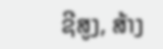ຊີສູງ, ສ້າງ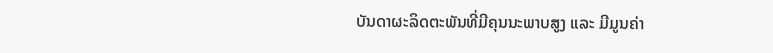ບັນດາຜະລິດຕະພັນທີ່ມີຄຸນນະພາບສູງ ແລະ ມີມູນຄ່າ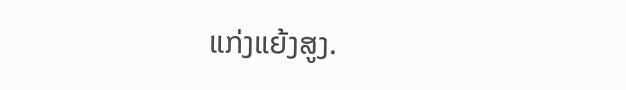ແກ່ງແຍ້ງສູງ.